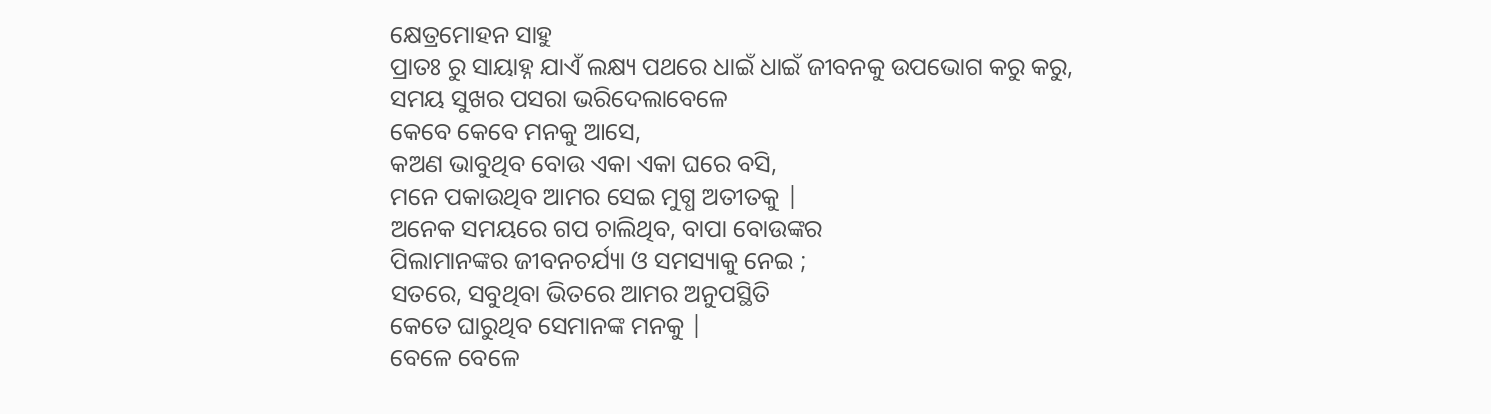କ୍ଷେତ୍ରମୋହନ ସାହୁ
ପ୍ରାତଃ ରୁ ସାୟାହ୍ନ ଯାଏଁ ଲକ୍ଷ୍ୟ ପଥରେ ଧାଇଁ ଧାଇଁ ଜୀବନକୁ ଉପଭୋଗ କରୁ କରୁ,
ସମୟ ସୁଖର ପସରା ଭରିଦେଲାବେଳେ
କେବେ କେବେ ମନକୁ ଆସେ,
କଅଣ ଭାବୁଥିବ ବୋଉ ଏକା ଏକା ଘରେ ବସି,
ମନେ ପକାଉଥିବ ଆମର ସେଇ ମୁଗ୍ଧ ଅତୀତକୁ |
ଅନେକ ସମୟରେ ଗପ ଚାଲିଥିବ, ବାପା ବୋଉଙ୍କର
ପିଲାମାନଙ୍କର ଜୀବନଚର୍ଯ୍ୟା ଓ ସମସ୍ୟାକୁ ନେଇ ;
ସତରେ, ସବୁଥିବା ଭିତରେ ଆମର ଅନୁପସ୍ଥିତି
କେତେ ଘାରୁଥିବ ସେମାନଙ୍କ ମନକୁ |
ବେଳେ ବେଳେ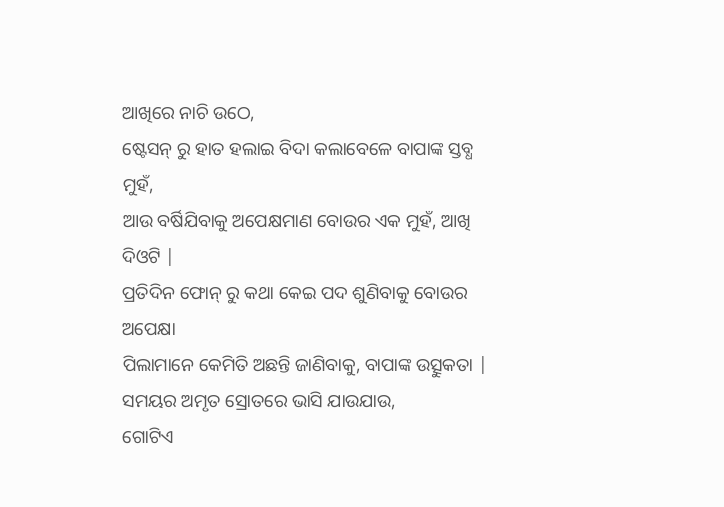ଆଖିରେ ନାଚି ଉଠେ,
ଷ୍ଟେସନ୍ ରୁ ହାତ ହଲାଇ ବିଦା କଲାବେଳେ ବାପାଙ୍କ ସ୍ତବ୍ଧ ମୁହଁ,
ଆଉ ବର୍ଷିଯିବାକୁ ଅପେକ୍ଷମାଣ ବୋଉର ଏକ ମୁହଁ, ଆଖି ଦିଓଟି |
ପ୍ରତିଦିନ ଫୋନ୍ ରୁ କଥା କେଇ ପଦ ଶୁଣିବାକୁ ବୋଉର ଅପେକ୍ଷା
ପିଲାମାନେ କେମିତି ଅଛନ୍ତି ଜାଣିବାକୁ, ବାପାଙ୍କ ଉତ୍ସୁକତା |
ସମୟର ଅମୃତ ସ୍ରୋତରେ ଭାସି ଯାଉଯାଉ,
ଗୋଟିଏ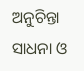ଅନୁଚିନ୍ତା
ସାଧନା ଓ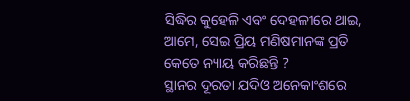ସିଦ୍ଧିର କୁହେଳି ଏବଂ ଦେହଳୀରେ ଥାଇ,
ଆମେ, ସେଇ ପ୍ରିୟ ମଣିଷମାନଙ୍କ ପ୍ରତି
କେତେ ନ୍ୟାୟ କରିଛନ୍ତି ?
ସ୍ଥାନର ଦୂରତା ଯଦିଓ ଅନେକାଂଶରେ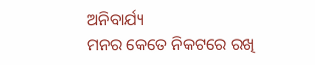ଅନିବାର୍ଯ୍ୟ
ମନର କେତେ ନିକଟରେ ରଖି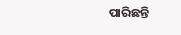ପାରିଛନ୍ତି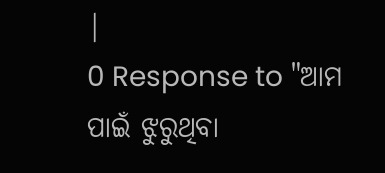|
0 Response to "ଆମ ପାଇଁ ଝୁରୁଥିବା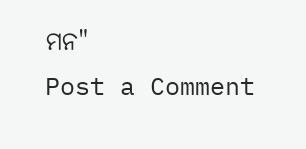ମନ"
Post a Comment